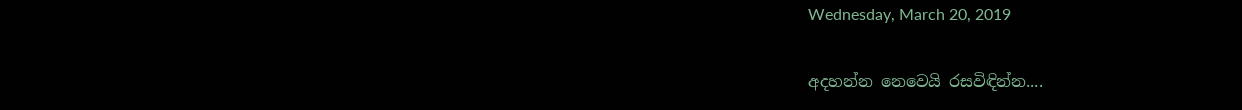Wednesday, March 20, 2019

අදහන්න නෙවෙයි රසවිඳින්න....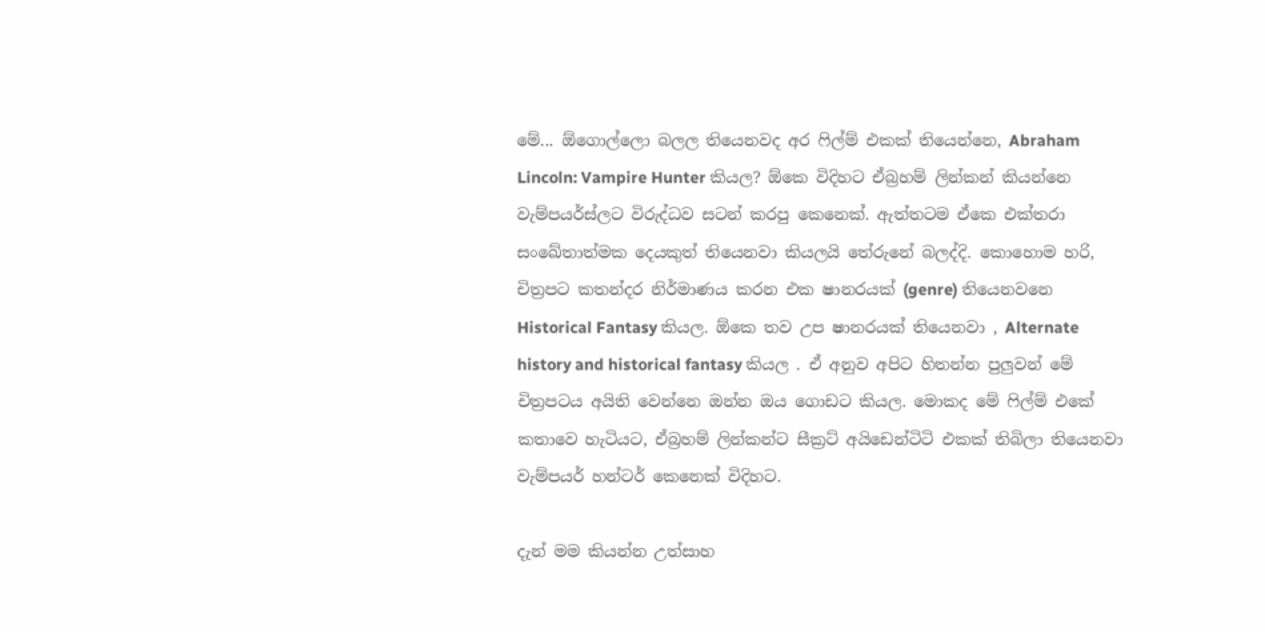මේ... ඕගොල්ලො බලල තියෙනවද අර ෆිල්ම් එකක් තියෙන්නෙ, Abraham Lincoln: Vampire Hunter කියල? ඕකෙ විදිහට ඒබ්‍රහම් ලින්කන් කියන්නෙ වැම්පයර්ස්ලට විරුද්ධව සටන් කරපු කෙනෙක්. ඇත්තටම ඒකෙ එක්තරා සංඛේතාත්මක දෙයකුත් තියෙනවා කියලයි තේරුනේ බලද්දි. කොහොම හරි, චිත්‍රපට කතන්දර නිර්මාණය කරන එක ෂානරයක් (genre) තියෙනවනෙ Historical Fantasy කියල. ඕකෙ තව උප ෂානරයක් තියෙනවා , Alternate history and historical fantasy කියල . ඒ අනුව අපිට හිතන්න පුලුවන් මේ චිත්‍රපටය අයිති වෙන්නෙ ඔන්න ඔය ගොඩට කියල. මොකද මේ ෆිල්ම් එකේ කතාවෙ හැටියට, ඒබ්‍රහම් ලින්කන්ට සීක්‍රට් අයිඩෙන්ටිටි එකක් තිබිලා තියෙනවා වැම්පයර් හන්ටර් කෙනෙක් විදිහට.

දැන් මම කියන්න උත්සාහ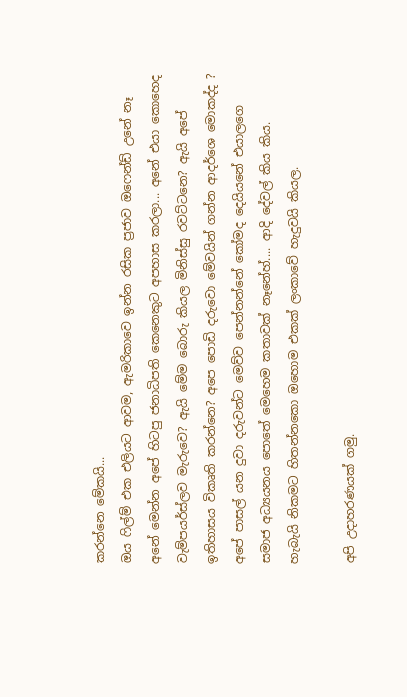කරන්නෙ මේකයි...
ඔය ෆිල්ම් එක එලියට ආවම, ඇමරිකාවෙ ඉන්න රසික ප්‍රජාව ඔෆෙන්ඩ් උනේ නෑ අනේ මෙන්න අපේ හිටපු ජනාධිපති කෙනෙකුට අපහාස කරලා... අනේ එයා කොහෙද වැම්පයර්ස්ලව මැරුවෙ? ඇයි මේම බොරු කියල මිනිස්සු රවට්ටනෙ? ඇයි අපේ ඉතිහාසය විකෘති කරන්නෙ? අපෙ පොඩි දරුවො මේවයින් ගන්න ආදර්ශෙ මොකද්ද ? අපේ පාසල් යන දුවා දරුවන්ට මෙව්ව පෙන්නන්නේ කෝමද දෙයියනේ එයාලගෙ සමාජ අධ්‍යයනය පොතේ මෙහෙම කතාවක් නෑනේහ්.... ආදි දේවල් කිය කිය.
හැබැයි නිකමට හිතන්නකො ඔහොම එකක් ලංකාවේ හැදුවයි කියල.

අපි උදාහරණයක් ගමු.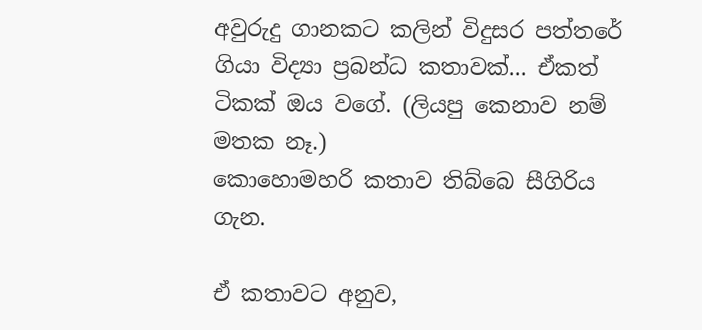අවුරුදු ගානකට කලින් විදුසර පත්තරේ ගියා විද්‍යා ප්‍රබන්ධ කතාවක්... ඒකත් ටිකක් ඔය වගේ. (ලියපු කෙනාව නම් මතක නෑ.)
කොහොමහරි කතාව තිබ්බෙ සීගිරිය ගැන.

ඒ කතාවට අනුව,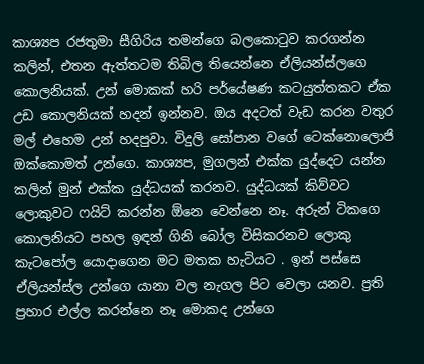කාශ්‍යප රජතුමා සීගිරිය තමන්ගෙ බලකොටුව කරගන්න කලින්, එතන ඇත්තටම තිබිල තියෙන්නෙ ඒලියන්ස්ලගෙ කොලනියක්. උන් මොකක් හරි පර්යේෂණ කටයුත්තකට ඒක උඩ කොලනියක් හදන් ඉන්නව. ඔය අදටත් වැඩ කරන වතුර මල් එහෙම උන් හදපුවා. විදුලි සෝපාන වගේ ටෙක්නොලොජි ඔක්කොමත් උන්ගෙ. කාශ්‍යප, මුගලන් එක්ක යුද්දෙට යන්න කලින් මුන් එක්ක යුද්ධයක් කරනව. යුද්ධයක් කිව්වට ලොකුවට ෆයිට් කරන්න ඕනෙ වෙන්නෙ නෑ. අරුන් ටිකගෙ කොලනියට පහල ඉඳන් ගිනි බෝල විසිකරනව ලොකු කැටපෝල යොදාගෙන මට මතක හැටියට . ඉන් පස්සෙ ඒලියන්ස්ල උන්ගෙ යානා වල නැගල පිට වෙලා යනව. ප්‍රති ප්‍රහාර එල්ල කරන්නෙ නෑ මොකද උන්ගෙ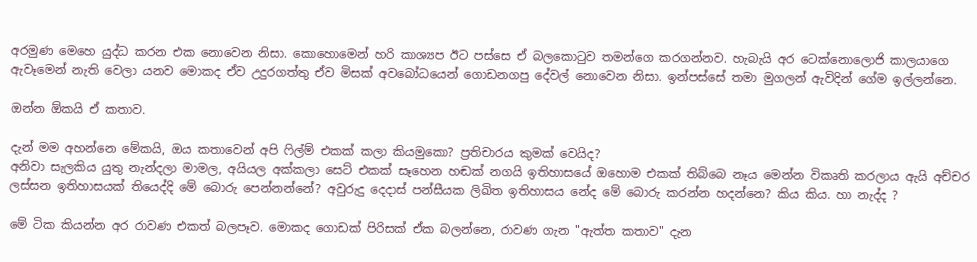අරමුණ මෙහෙ යුද්ධ කරන එක නොවෙන නිසා. කොහොමෙන් හරි කාශ්‍යප ඊට පස්සෙ ඒ බලකොටුව තමන්ගෙ කරගන්නව. හැබැයි අර ටෙක්නොලොජි කාලයාගෙ ඇවෑමෙන් නැති වෙලා යනව මොකද ඒව උදුරගත්තු ඒව මිසක් අවබෝධයෙන් ගොඩනගපු දේවල් නොවෙන නිසා. ඉන්පස්සේ තමා මුගලන් ඇවිදින් ගේම ඉල්ලන්නෙ.

ඔන්න ඕකයි ඒ කතාව.

දැන් මම අහන්නෙ මේකයි, ඔය කතාවෙන් අපි ෆිල්ම් එකක් කලා කියමුකො? ප්‍රතිචාරය කුමක් වෙයිද?
අනිවා සැලකිය යුතු නැන්දලා මාමල, අයියල අක්කලා සෙට් එකක් සෑහෙන හඬක් නගයි ඉතිහාසයේ ඔහොම එකක් තිබ්බෙ නෑය මෙන්න විකෘති කරලාය ඇයි අච්චර ලස්සන ඉතිහාසයක් තියෙද්දි මේ බොරු පෙන්නන්නේ? අවුරුදු දෙදාස් පන්සීයක ලිඛිත ඉතිහාසය නේද මේ බොරු කරන්න හදන්නෙ? කිය කිය. හා නැද්ද ?

මේ ටික කියන්න අර රාවණ එකත් බලපෑව. මොකද ගොඩක් පිරිසක් ඒක බලන්නෙ, රාවණ ගැන "ඇත්ත කතාව" දැන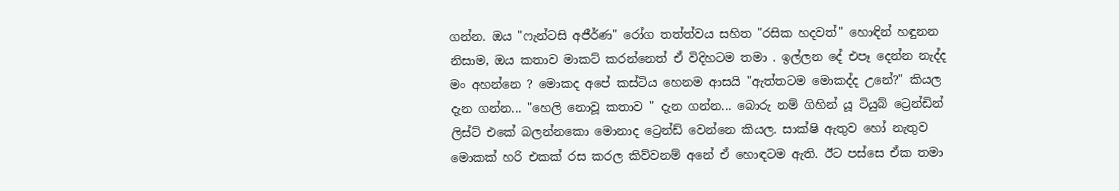ගන්න. ඔය "ෆැන්ටසි අජීර්ණ" රෝග තත්ත්වය සහිත "රසික හදවත්" හොඳින් හඳුනන නිසාම, ඔය කතාව මාකට් කරන්නෙත් ඒ විදිහටම තමා . ඉල්ලන දේ එපෑ දෙන්න නැද්ද මං අහන්නෙ ? මොකද අපේ කස්ටිය හෙනම ආසයි "ඇත්තටම මොකද්ද උනේ?" කියල දැන ගන්න... "හෙලි නොවූ කතාව " දැන ගන්න... බොරු නම් ගිහින් යූ ටියුබ් ට්‍රෙන්ඩින් ලිස්ට් එකේ බලන්නකො මොනාද ට්‍රෙන්ඩ් වෙන්නෙ කියල. සාක්ෂි ඇතුව හෝ නැතුව මොකක් හරි එකක් රස කරල කිව්වනම් අනේ ඒ හොඳටම ඇති. ඊට පස්සෙ ඒක තමා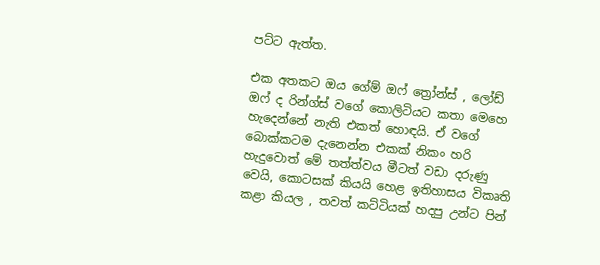පට්ට ඇත්ත.

එක අතකට ඔය ගේම් ඔෆ් ත්‍රෝන්ස් , ලෝඩ් ඔෆ් ද රින්ග්ස් වගේ කොලිටියට කතා මෙහෙ හැදෙන්නේ නැති එකත් හොඳයි. ඒ වගේ බොක්කටම දැනෙන්න එකක් නිකං හරි හැදුවොත් මේ තත්ත්වය මීටත් වඩා දරුණු වෙයි, කොටසක් කියයි හෙළ ඉතිහාසය විකෘති කළා කියල , තවත් කට්ටියක් හදපු උන්ට පින්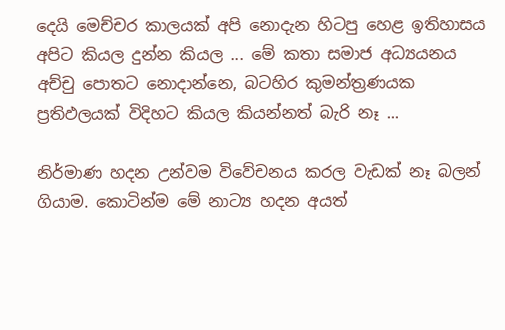දෙයි මෙච්චර කාලයක් අපි නොදැන හිටපු හෙළ ඉතිහාසය අපිට කියල දුන්න කියල ... මේ කතා සමාජ අධ්‍යයනය අච්චු පොතට නොදාන්නෙ, බටහිර කුමන්ත්‍රණයක ප්‍රතිඵලයක් විදිහට කියල කියන්නත් බැරි නෑ ...

නිර්මාණ හදන උන්වම විවේචනය කරල වැඩක් නෑ බලන් ගියාම. කොටින්ම මේ නාට්‍ය හදන අයත්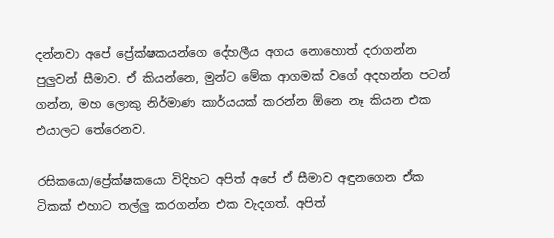දන්නවා අපේ ප්‍රේක්ෂකයන්ගෙ දේහලීය අගය නොහොත් දරාගන්න පුලුවන් සීමාව. ඒ කියන්නෙ, මුන්ට මේක ආගමක් වගේ අදහන්න පටන් ගන්න, මහ ලොකු නිර්මාණ කාර්යයක් කරන්න ඕනෙ නෑ කියන එක එයාලට තේරෙනව.

රසිකයො/ප්‍රේක්ෂකයො විදිහට අපිත් අපේ ඒ සීමාව අඳුනගෙන ඒක ටිකක් එහාට තල්ලු කරගන්න එක වැදගත්. අපිත්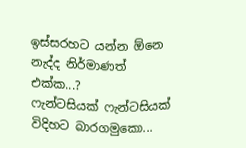ඉස්සරහට යන්න ඕනෙ නැද්ද නිර්මාණත් එක්ක...?
ෆැන්ටසියක් ෆැන්ටසියක් විදිහට බාරගමුකො...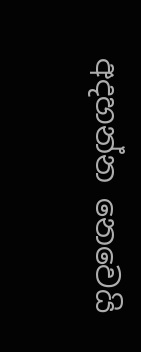අදහන්න නෙවෙයි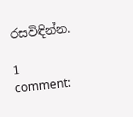රසවිඳින්න.

1 comment: